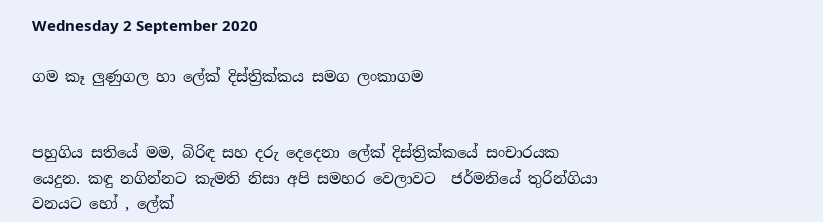Wednesday 2 September 2020

ගම කෑ ලුණුගල හා ලේක් දිස්ත්‍රික්කය සමග ලංකාගම


පහුගිය සතියේ මම, බිරිඳ සහ දරු දෙදෙනා ලේක් දිස්ත්‍රික්කයේ සංචාරයක යෙදුන. කඳු නගින්නට කැමති නිසා අපි සමහර වෙලාවට  ජර්මනියේ තුරින්ගියා වනයට හෝ , ලේක්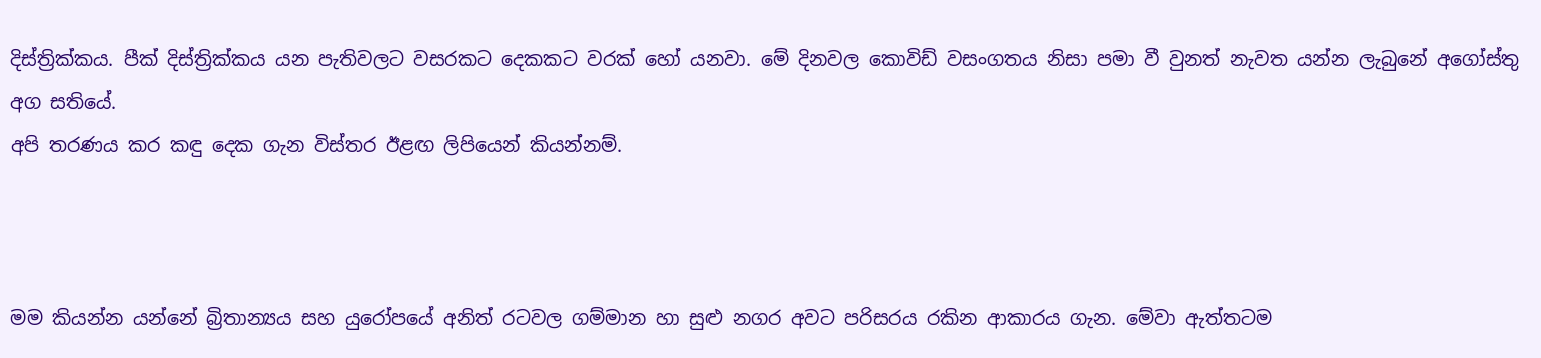දිස්ත්‍රික්කය. පීක් දිස්ත්‍රික්කය යන පැතිවලට වසරකට දෙකකට වරක් හෝ යනවා. මේ දිනවල කොවිඩ් වසංගතය නිසා පමා වී වුනත් නැවත යන්න ලැබුනේ අගෝස්තු අග සතියේ.
අපි තරණය කර කඳු දෙක ගැන විස්තර ඊළඟ ලිපියෙන් කියන්නම්.



මම කියන්න යන්නේ බ්‍රිතාන්‍යය සහ යුරෝපයේ අනිත් රටවල ගම්මාන හා සුළු නගර අවට පරිසරය රකින ආකාරය ගැන. මේවා ඇත්තටම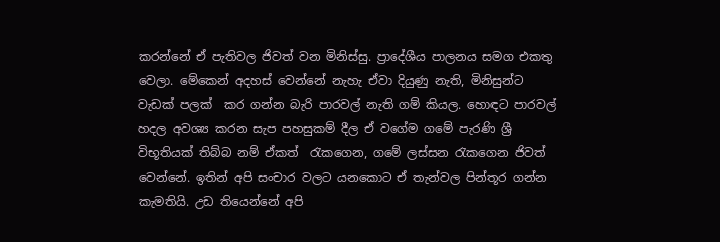කරන්නේ ඒ පැතිවල ජිවත් වන මිනිස්සු. ප්‍රාදේශීය පාලනය සමග එකතු වෙලා. මේකෙන් අදහස් වෙන්නේ නැහැ ඒවා දියුණු නැති, මිනිසුන්ට වැඩක් පලක්  කර ගන්න බැරි පාරවල් නැති ගම් කියල. හොඳට පාරවල් හදල අවශ්‍ය කරන සැප පහසුකම් දීල ඒ වගේම ගමේ පැරණි ශ්‍රී විභූතියක් තිබ්බ නම් ඒකත්  රැකගෙන, ගමේ ලස්සන රැකගෙන ජිවත් වෙන්නේ. ඉතින් අපි සංචාර වලට යනකොට ඒ තැන්වල පින්තූර ගන්න කැමතියි. උඩ තියෙන්නේ අපි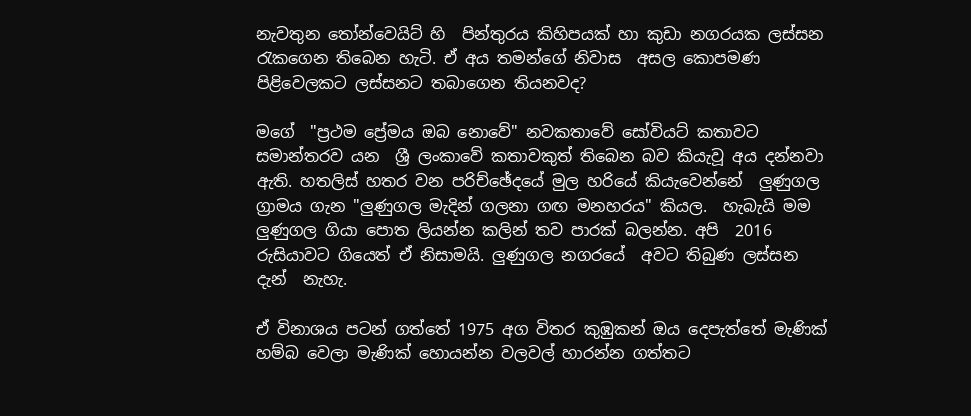නැවතුන තෝන්වෙයිට් හි  පින්තුරය කිහිපයක් හා කුඩා නගරයක ලස්සන රැකගෙන තිබෙන හැටි. ඒ අය තමන්ගේ නිවාස  අසල කොපමණ පිළිවෙලකට ලස්සනට තබාගෙන තියනවද?

මගේ  "ප්‍රථම ප්‍රේමය ඔබ නොවේ" නවකතාවේ සෝවියට් කතාවට සමාන්තරව යන  ශ්‍රී ලංකාවේ කතාවකුත් තිබෙන බව කියැවූ අය දන්නවා  ඇති. හතලිස් හතර වන පරිච්ඡේදයේ මුල හරියේ කියැවෙන්නේ  ලුණුගල ග්‍රාමය ගැන "ලුණුගල මැදින් ගලනා ගඟ මනහරය" කියල.  හැබැයි මම ලුණුගල ගියා පොත ලියන්න කලින් තව පාරක් බලන්න. අපි  2016 රුසියාවට ගියෙත් ඒ නිසාමයි. ලුණුගල නගරයේ  අවට තිබුණ ලස්සන දැන්  නැහැ.

ඒ විනාශය පටන් ගත්තේ 1975 අග විතර කුඹුකන් ඔය දෙපැත්තේ මැණික් හම්බ වෙලා මැණික් හොයන්න වලවල් හාරන්න ගත්තට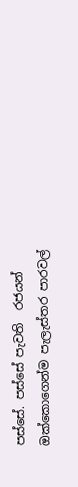පස්සේ. පස්සේ පැවති  රජයන් ඔක්කොගෙන්ම පැලැස්තර පාරවල්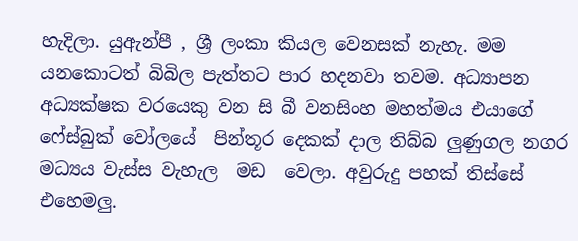හැදිලා. යුඇන්පී , ශ්‍රී ලංකා කියල වෙනසක් නැහැ. මම යනකොටත් බිබිල පැත්තට පාර හදනවා තවම. අධ්‍යාපන අධ්‍යක්ෂක වරයෙකු වන සි බී වනසිංහ මහත්මය එයාගේ ෆේස්බුක් වෝලයේ  පින්තූර දෙකක් දාල තිබ්බ ලුණුගල නගර මධ්‍යය වැස්ස වැහැල  මඩ  වෙලා. අවුරුදු පහක් තිස්සේ එහෙමලු.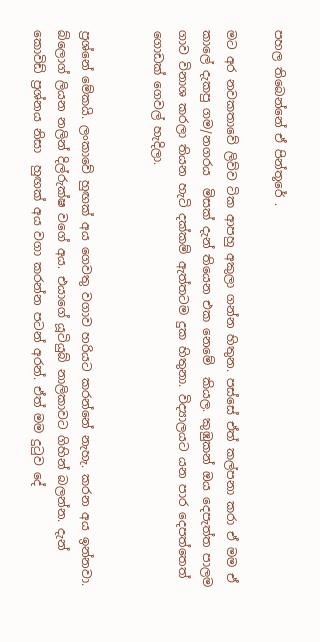පහල තිබෙන්නේ ඒ පින්තූරේ .

මට අර නවකතාවේ ලිව්ව ටික ආපහු අකුලා ගන්න හිතුන. පස්සේ ඒත් කල්පනා කරා ඒ මම ඒ කාලේ දැකපු ගම/නගරය  මිසක් දැන් තියෙන එක නෙමේ  කියල. කුඹුකන් ඔය දෙපැත්ත පාලම ගාව විනාශ කරලා තියන හැටි දක්කම් ඇත්තටම දුක හිතුනා. විද්‍යාලයට යන පාර දෙපත්තෙත් ගොඩක් ගෙවල් හැදිලා.


ප්‍රශ්නේ මේකයි. ලංකාවේ හුඟක් අය ගෙවතු වගාව හරියට කරන්නේ නැහැ. කරන අය ඉන්නවා. බ්ලොග් ලියන නලින් දිල්රුක්ෂ වගේ අය. එයාගේ යූටියුබ් නාලිකාවට ගිහින් බලන්න. දැන් කොවිඩ් ප්‍රශ්නය නිසා  හුඟක් අය වගා කරන්න පටන් අරන්. ඒත් මම දුටුව දේ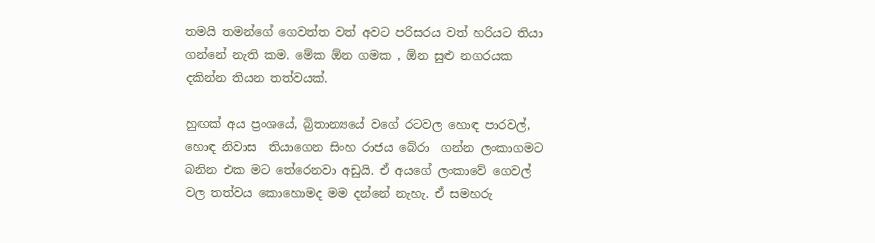තමයි තමන්ගේ ගෙවත්ත වත් අවට පරිසරය වත් හරියට තියා ගන්නේ නැති කම. මේක ඕන ගමක , ඕන සුළු නගරයක දකින්න තියන තත්වයක්.

හුඟක් අය ප්‍රංශයේ, බ්‍රිතාන්‍යයේ වගේ රටවල හොඳ පාරවල්, හොඳ නිවාස  තියාගෙන සිංහ රාජය බේරා  ගන්න ලංකාගමට බනින එක මට තේරෙනවා අඩුයි. ඒ අයගේ ලංකාවේ ගෙවල් වල තත්වය කොහොමද මම දන්නේ නැහැ. ඒ සමහරු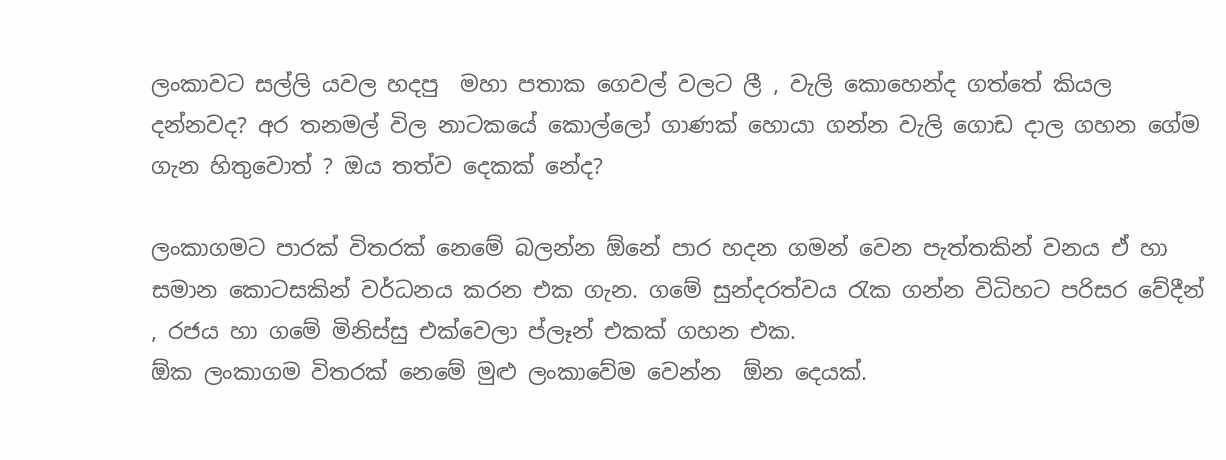ලංකාවට සල්ලි යවල හදපු  මහා පතාක ගෙවල් වලට ලී , වැලි කොහෙන්ද ගත්තේ කියල දන්නවද? අර තනමල් විල නාටකයේ කොල්ලෝ ගාණක් හොයා ගන්න වැලි ගොඩ දාල ගහන ගේම ගැන හිතුවොත් ? ඔය තත්ව දෙකක් නේද?

ලංකාගමට පාරක් විතරක් නෙමේ බලන්න ඕනේ පාර හදන ගමන් වෙන පැත්තකින් වනය ඒ හා සමාන කොටසකින් වර්ධනය කරන එක ගැන. ගමේ සුන්දරත්වය රැක ගන්න විධිහට පරිසර වේදීන් , රජය හා ගමේ මිනිස්සු එක්වෙලා ප්ලෑන් එකක් ගහන එක.
ඕක ලංකාගම විතරක් නෙමේ මුළු ලංකාවේම වෙන්න  ඕන දෙයක්.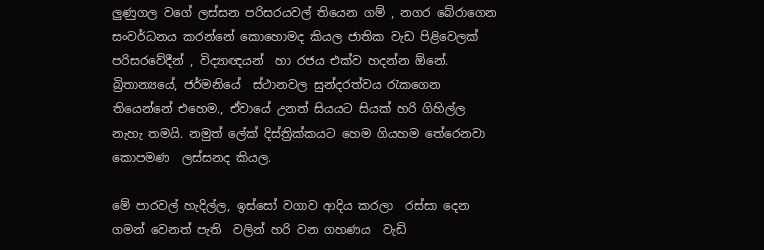ලුණුගල වගේ ලස්සන පරිසරයවල් තියෙන ගම් , නගර බේරාගෙන සංවර්ධනය කරන්නේ කොහොමද කියල ජාතික වැඩ පිළිවෙලක් පරිසරවේදීන් , විද්‍යාඥයන්  හා රජය එක්ව හදන්න ඕනේ.
බ්‍රිතාන්‍යයේ, ජර්මනියේ  ස්ථානවල සුන්දරත්වය රැකගෙන තියෙන්නේ එහෙම., ඒවායේ උනත් සියයට සියක් හරි ගිහිල්ල නැහැ තමයි. නමුත් ලේක් දිස්ත්‍රික්කයට හෙම ගියහම තේරෙනවා කොපමණ  ලස්සනද කියල.

මේ පාරවල් හැදිල්ල, ඉස්සෝ වගාව ආදිය කරලා  රස්සා දෙන ගමන් වෙනත් පැති  වලින් හරි වන ගහණය  වැඩි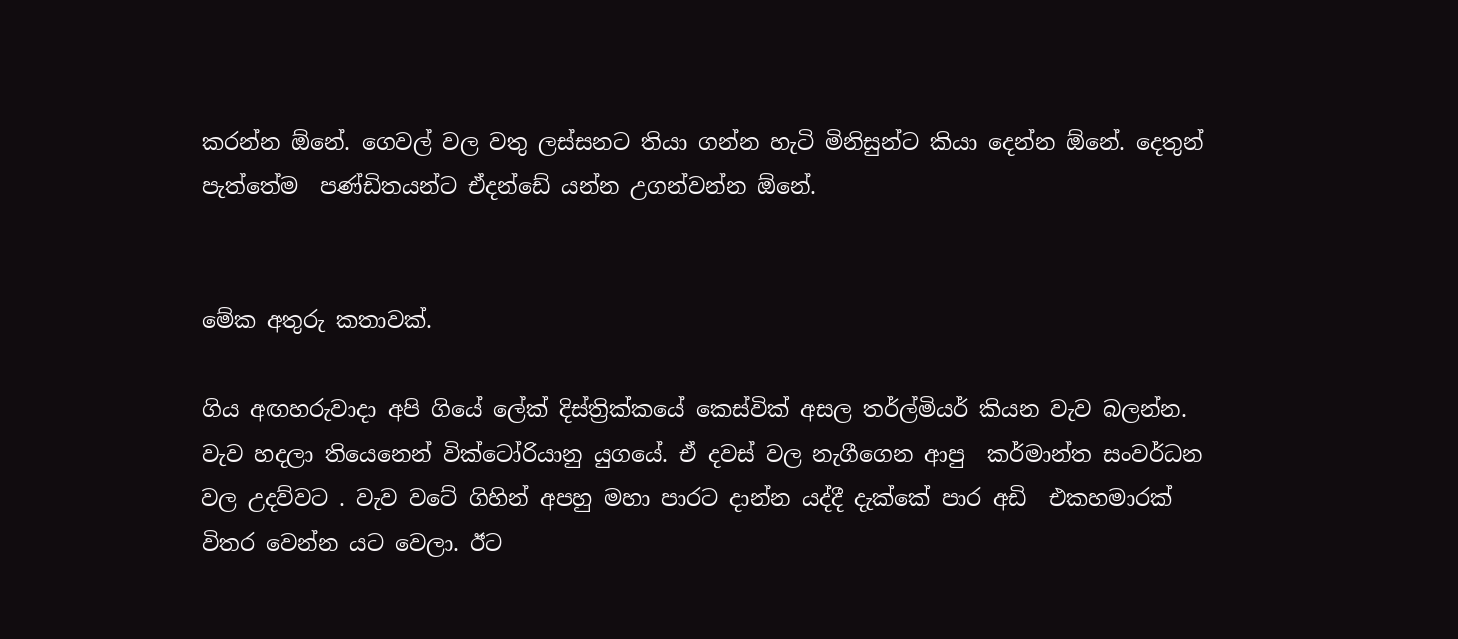කරන්න ඕනේ. ගෙවල් වල වතු ලස්සනට තියා ගන්න හැටි මිනිසුන්ට කියා දෙන්න ඕනේ. දෙතුන් පැත්තේම  පණ්ඩිතයන්ට ඒදන්ඩේ යන්න උගන්වන්න ඕනේ.


මේක අතුරු කතාවක්.

ගිය අඟහරුවාදා අපි ගියේ ලේක් දිස්ත්‍රික්කයේ කෙස්වික් අසල තර්ල්මියර් කියන වැව බලන්න. වැව හදලා තියෙනෙන් වික්ටෝරියානු යුගයේ. ඒ දවස් වල නැගීගෙන ආපු  කර්මාන්ත සංවර්ධන වල උදව්වට . වැව වටේ ගිහින් අපහු මහා පාරට දාන්න යද්දී දැක්කේ පාර අඩි  එකහමාරක් විතර වෙන්න යට වෙලා. ඊට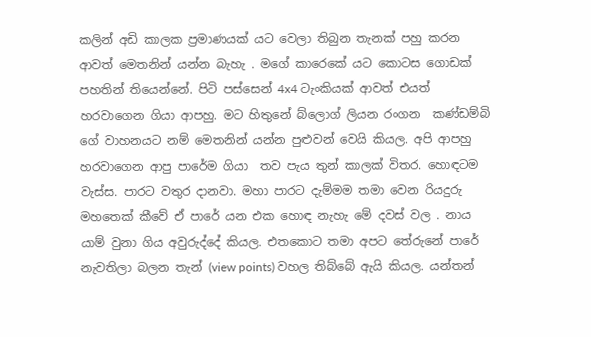කලින් අඩි කාලක ප්‍රමාණයක් යට වෙලා තිබුන තැනක් පහු කරන ආවත් මෙතනින් යන්න බැහැ . මගේ කාරෙකේ යට කොටස ගොඩක් පහතින් තියෙන්නේ. පිටි පස්සෙන් 4x4 ටැංකියක් ආවත් එයත් හරවාගෙන ගියා ආපහු. මට හිතුනේ බ්ලොග් ලියන රංගන  කණ්ඩම්බි ගේ වාහනයට නම් මෙතනින් යන්න පුළුවන් වෙයි කියල. අපි ආපහු  හරවාගෙන ආපු පාරේම ගියා  තව පැය තුන් කාලක් විතර. හොඳටම වැස්ස. පාරට වතුර දානවා. මහා පාරට දැම්මම තමා වෙන රියදුරු මහතෙක් කීවේ ඒ පාරේ යන එක හොඳ නැහැ මේ දවස් වල . නාය යාම් වුනා ගිය අවුරුද්දේ කියල. එතකොට තමා අපට තේරුනේ පාරේ නැවතිලා බලන තැන් (view points) වහල තිබ්බේ ඇයි කියල. යන්තන්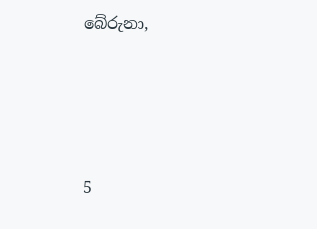බේරුනා,




5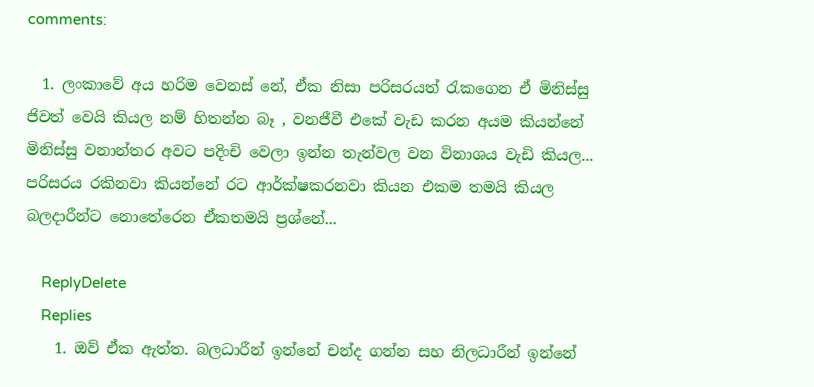comments:

  1. ලංකාවේ අය හරිම වෙනස් නේ, ඒක නිසා පරිසරයත් රැකගෙන ඒ මිනිස්සු ජිවත් වෙයි කියල නම් හිතන්න බෑ , වනජීවී එකේ වැඩ කරන අයම කියන්නේ මිනිස්සු වනාන්තර අවට පදිංචි වෙලා ඉන්න තැන්වල වන විනාශය වැඩි කියල... පරිසරය රකිනවා කියන්නේ රට ආර්ක්ෂකරනවා කියන එකම තමයි කියල බලදාරීන්ට නොතේරෙන ඒකතමයි ප්‍රශ්නේ...

    ReplyDelete
    Replies
    1. ඔව් ඒක ඇත්ත. බලධාරීන් ඉන්නේ චන්ද ගන්න සහ නිලධාරීන් ඉන්නේ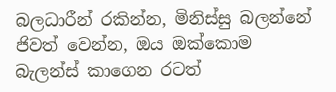බලධාරීන් රකින්න, මිනිස්සු බලන්නේ ජිවත් වෙන්න, ඔය ඔක්කොම බැලන්ස් කාගෙන රටත්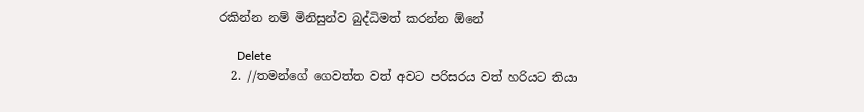රකින්න නම් මිනිසුන්ව බුද්ධිමත් කරන්න ඕනේ

      Delete
  2. //තමන්ගේ ගෙවත්ත වත් අවට පරිසරය වත් හරියට තියා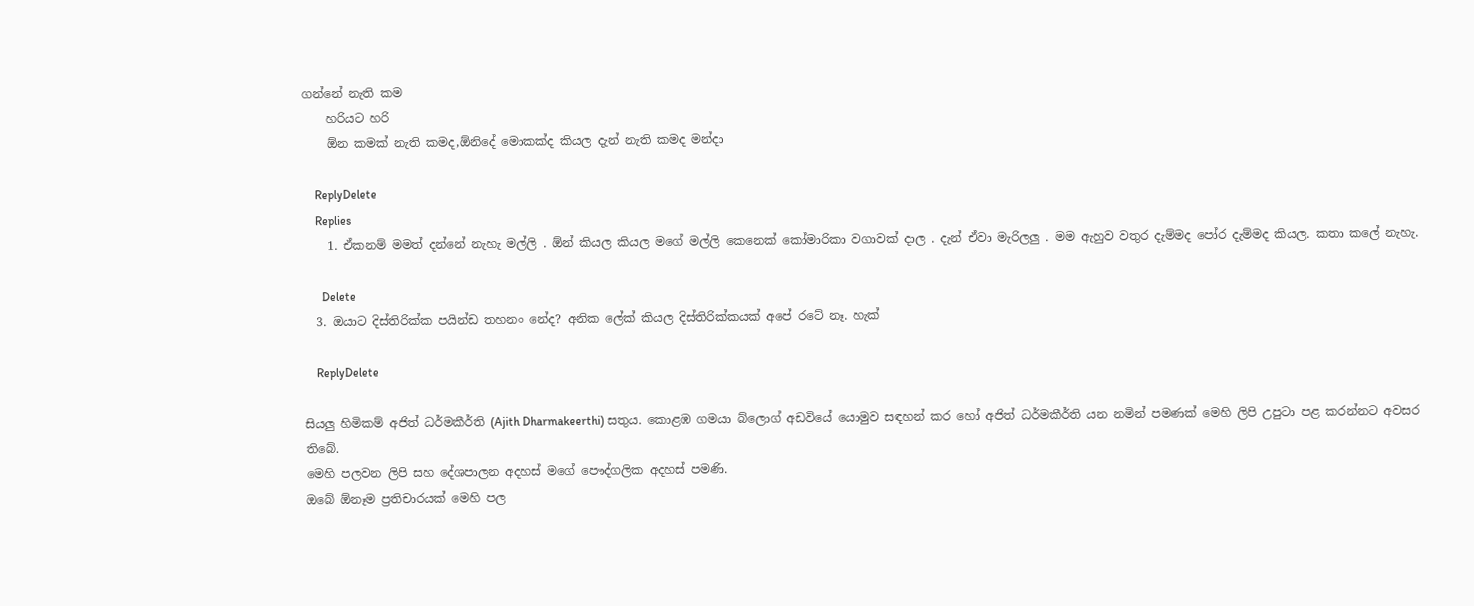ගන්නේ නැති කම
    හරියට හරි
    ඕන කමක් නැති කමද,ඕනිදේ මොකක්ද කියල දැන් නැති කමද මන්දා

    ReplyDelete
    Replies
    1. ඒකනම් මමත් දන්නේ නැහැ මල්ලි . ඕන් කියල කියල මගේ මල්ලි කෙනෙක් කෝමාරිකා වගාවක් දාල . දැන් ඒවා මැරිලලු . මම ඇහුව වතුර දැම්මද පෝර දැම්මද කියල. කතා කලේ නැහැ.

      Delete
  3. ඔයාට දිස්තිරික්ක පයින්ඩ තහනං නේද? අනික ලේක් කියල දිස්තිරික්කයක් අපේ රටේ නෑ. හැක්

    ReplyDelete

සියලු හිමිකම් අජිත් ධර්මකීර්ති (Ajith Dharmakeerthi) සතුය. කොළඹ ගමයා බ්ලොග් අඩවියේ යොමුව සඳහන් කර හෝ අජිත් ධර්මකීර්ති යන නමින් පමණක් මෙහි ලිපි උපුටා පළ කරන්නට අවසර තිබේ.
මෙහි පලවන ලිපි සහ දේශපාලන අදහස් මගේ පෞද්ගලික අදහස් පමණි.
ඔබේ ඕනෑම ප්‍රතිචාරයක් මෙහි පල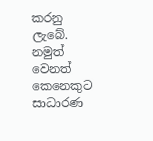කරනු ලැබේ. නමුත් වෙනත් කෙනෙකුට සාධාරණ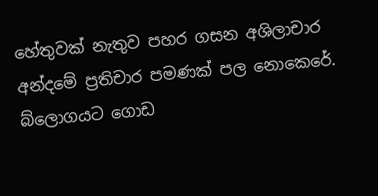හේතුවක් නැතුව පහර ගසන අශිලාචාර අන්දමේ ප්‍රතිචාර පමණක් පල නොකෙරේ. බ්ලොගයට ගොඩ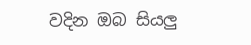වදින ඔබ සියලු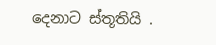දෙනාට ස්තූතියි .